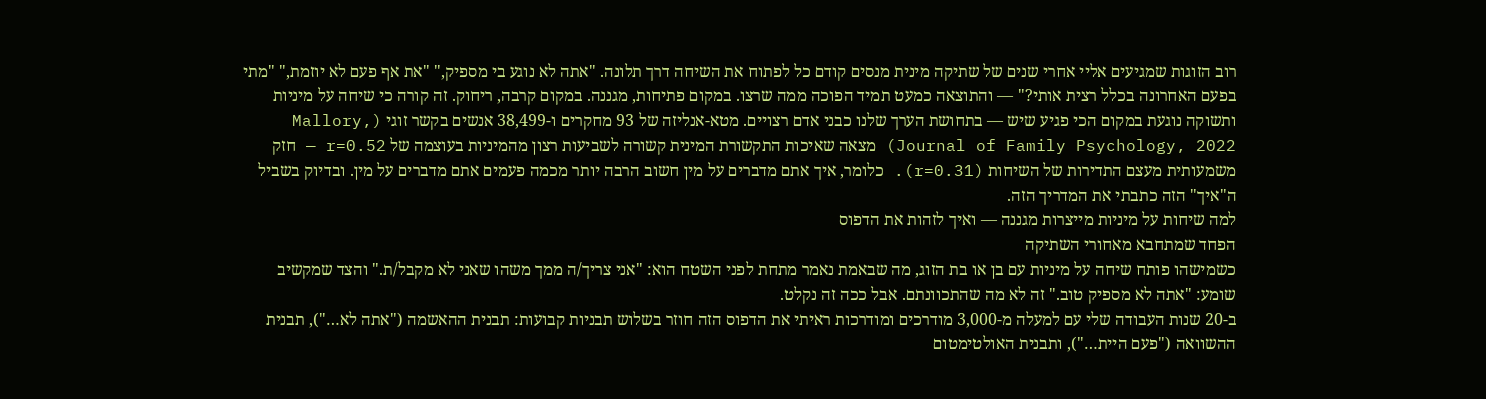רוב הזוגות שמגיעים אליי אחרי שנים של שתיקה מינית מנסים קודם כל לפתוח את השיחה דרך תלונה. "אתה לא נוגע בי מספיק," "את אף פעם לא יוזמת," "מתי בפעם האחרונה בכלל רצית אותי?" — והתוצאה כמעט תמיד הפוכה ממה שרצו. במקום פתיחות, מגננה. במקום קרבה, ריחוק. זה קורה כי שיחה על מיניות ותשוקה נוגעת במקום הכי פגיע שיש — בתחושת הערך שלנו כבני אדם רצויים. מטא-אנליזה של 93 מחקרים ו-38,499 אנשים בקשר זוגי (Mallory, Journal of Family Psychology, 2022) מצאה שאיכות התקשורת המינית קשורה לשביעות רצון מהמיניות בעוצמה של r=0.52 — חזק משמעותית מעצם התדירות של השיחות (r=0.31). כלומר, איך אתם מדברים על מין חשוב הרבה יותר מכמה פעמים אתם מדברים על מין. ובדיוק בשביל ה"איך" הזה כתבתי את המדריך הזה.
למה שיחות על מיניות מייצרות מגננה — ואיך לזהות את הדפוס
הפחד שמתחבא מאחורי השתיקה
כשמישהו פותח שיחה על מיניות עם בן או בת הזוג, מה שבאמת נאמר מתחת לפני השטח הוא: "אני צריך/ה ממך משהו שאני לא מקבל/ת." והצד שמקשיב שומע: "אתה לא מספיק טוב." זה לא מה שהתכוונתם. אבל ככה זה נקלט.
ב-20 שנות העבודה שלי עם למעלה מ-3,000 מודרכים ומודרכות ראיתי את הדפוס הזה חוזר בשלוש תבניות קבועות: תבנית ההאשמה ("אתה לא…"), תבנית ההשוואה ("פעם היית…"), ותבנית האולטימטום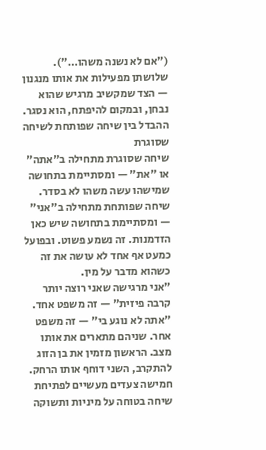("אם לא נשנה משהו…"). שלושתן מפעילות את אותו מנגנון — הצד שמקשיב מרגיש שהוא נבחן, ובמקום להיפתח, הוא נסגר.
ההבדל בין שיחה שפותחת לשיחה שסוגרת
שיחה שסוגרת מתחילה ב"אתה" או "את" — ומסתיימת בתחושה שמישהו עשה משהו לא בסדר. שיחה שפותחת מתחילה ב"אני" — ומסתיימת בתחושה שיש כאן הזדמנות. זה נשמע פשוט. ובפועל כמעט אף אחד לא עושה את זה כשהוא מדבר על מין.
"אני מרגישה שאני רוצה יותר קרבה פיזית" — זה משפט אחד. "אתה לא נוגע בי" — זה משפט אחר. שניהם מתארים את אותו מצב. הראשון מזמין את בן הזוג להתקרב, השני דוחף אותו הרחק.
חמישה צעדים מעשיים לפתיחת שיחה בטוחה על מיניות ותשוקה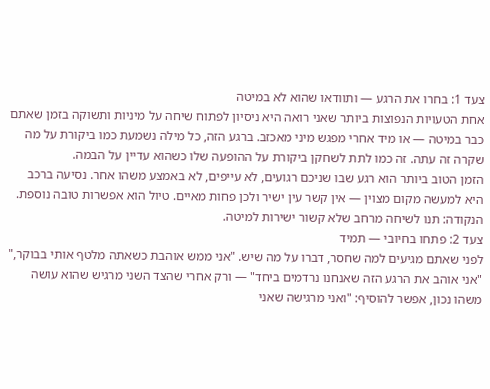צעד 1: בחרו את הרגע — ותוודאו שהוא לא במיטה
אחת הטעויות הנפוצות ביותר שאני רואה היא ניסיון לפתוח שיחה על מיניות ותשוקה בזמן שאתם כבר במיטה — או מיד אחרי מפגש מיני מאכזב. ברגע הזה, כל מילה נשמעת כמו ביקורת על מה שקרה זה עתה. זה כמו לתת לשחקן ביקורת על ההופעה שלו כשהוא עדיין על הבמה.
הזמן הטוב ביותר הוא רגע שבו שניכם רגועים, לא עייפים, לא באמצע משהו אחר. נסיעה ברכב היא למעשה מקום מצוין — אין קשר עין ישיר ולכן פחות מאיים. טיול הוא אפשרות טובה נוספת. הנקודה: תנו לשיחה מרחב שלא קשור ישירות למיטה.
צעד 2: פתחו בחיובי — תמיד
לפני שאתם מגיעים למה שחסר, דברו על מה שיש. "אני ממש אוהבת כשאתה מלטף אותי בבוקר," "אני אוהב את הרגע הזה שאנחנו נרדמים ביחד" — ורק אחרי שהצד השני מרגיש שהוא עושה משהו נכון, אפשר להוסיף: "ואני מרגישה שאני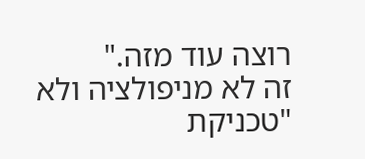רוצה עוד מזה."
זה לא מניפולציה ולא "טכניקת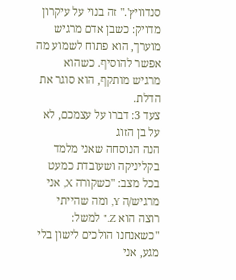סנדוויץ'." זה בנוי על עיקרון מדויק: כשבן אדם מרגיש מוערך, הוא פתוח לשמוע מה אפשר להוסיף. כשהוא מרגיש מותקף, הוא סוגר את הדלת.
צעד 3: דברו על עצמכם, לא על בן הזוג
הנה הנוסחה שאני מלמד בקליניקה ושעובדת כמעט בכל מצב: "כשקורה X, אני מרגיש/ה Y, ומה שהייתי רוצה הוא Z." למשל: "כשאנחנו הולכים לישון בלי מגע, אני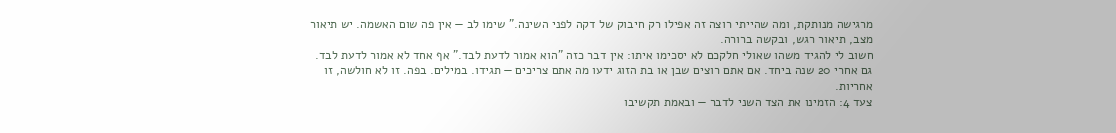מרגישה מנותקת, ומה שהייתי רוצה זה אפילו רק חיבוק של דקה לפני השינה." שימו לב — אין פה שום האשמה. יש תיאור מצב, תיאור רגש, ובקשה ברורה.
חשוב לי להגיד משהו שאולי חלקכם לא יסכימו איתו: אין דבר כזה "הוא אמור לדעת לבד." אף אחד לא אמור לדעת לבד. גם אחרי 20 שנה ביחד. אם אתם רוצים שבן או בת הזוג ידעו מה אתם צריכים — תגידו. במילים. בפה. זו לא חולשה, זו אחריות.
צעד 4: הזמינו את הצד השני לדבר — ובאמת תקשיבו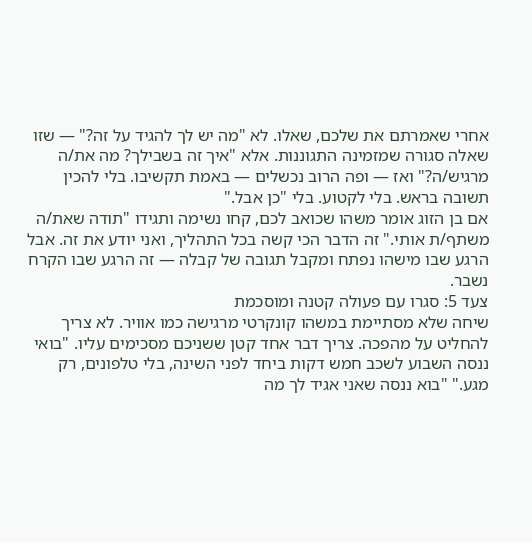אחרי שאמרתם את שלכם, שאלו. לא "מה יש לך להגיד על זה?" — שזו שאלה סגורה שמזמינה התגוננות. אלא "איך זה בשבילך? מה את/ה מרגיש/ה?" ואז — ופה הרוב נכשלים — באמת תקשיבו. בלי להכין תשובה בראש. בלי לקטוע. בלי "כן אבל."
אם בן הזוג אומר משהו שכואב לכם, קחו נשימה ותגידו "תודה שאת/ה משתף/ת אותי." זה הדבר הכי קשה בכל התהליך, ואני יודע את זה. אבל הרגע שבו מישהו נפתח ומקבל תגובה של קבלה — זה הרגע שבו הקרח נשבר.
צעד 5: סגרו עם פעולה קטנה ומוסכמת
שיחה שלא מסתיימת במשהו קונקרטי מרגישה כמו אוויר. לא צריך להחליט על מהפכה. צריך דבר אחד קטן ששניכם מסכימים עליו. "בואי ננסה השבוע לשכב חמש דקות ביחד לפני השינה, בלי טלפונים, רק מגע." "בוא ננסה שאני אגיד לך מה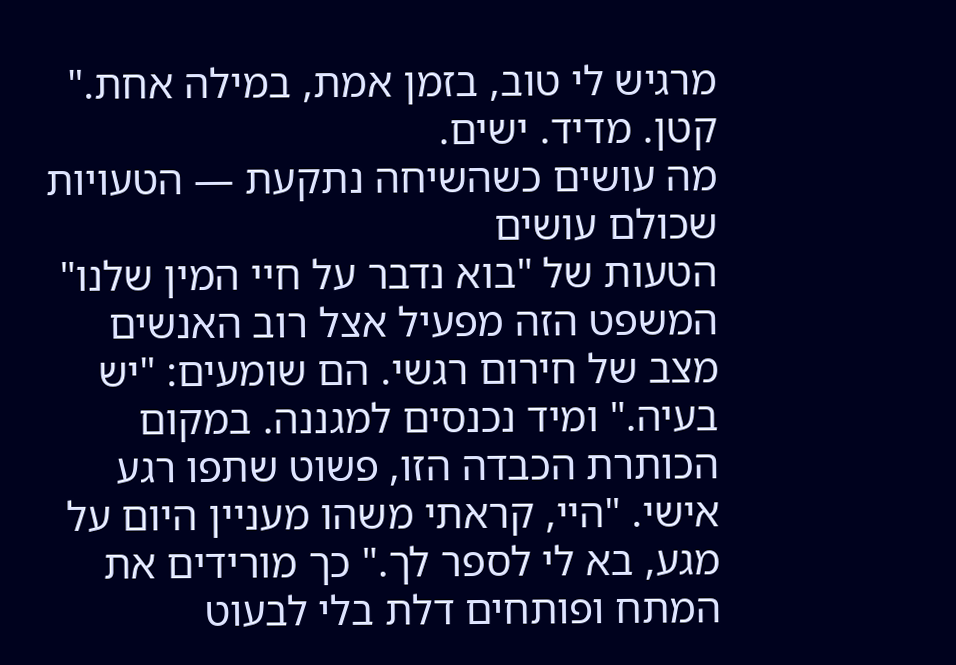מרגיש לי טוב, בזמן אמת, במילה אחת." קטן. מדיד. ישים.
מה עושים כשהשיחה נתקעת — הטעויות שכולם עושים
הטעות של "בוא נדבר על חיי המין שלנו"
המשפט הזה מפעיל אצל רוב האנשים מצב של חירום רגשי. הם שומעים: "יש בעיה." ומיד נכנסים למגננה. במקום הכותרת הכבדה הזו, פשוט שתפו רגע אישי. "היי, קראתי משהו מעניין היום על מגע, בא לי לספר לך." כך מורידים את המתח ופותחים דלת בלי לבעוט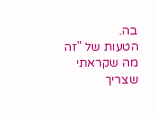בה.
הטעות של "זה מה שקראתי שצריך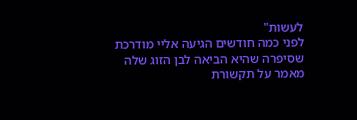לעשות"
לפני כמה חודשים הגיעה אליי מודרכת שסיפרה שהיא הביאה לבן הזוג שלה מאמר על תקשורת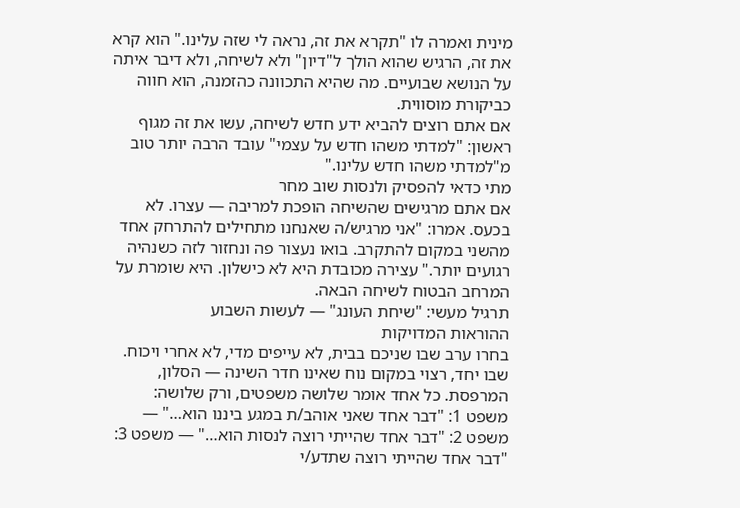מינית ואמרה לו "תקרא את זה, נראה לי שזה עלינו." הוא קרא את זה, הרגיש שהוא הולך ל"דיון" ולא לשיחה, ולא דיבר איתה על הנושא שבועיים. מה שהיא התכוונה כהזמנה, הוא חווה כביקורת מוסווית.
אם אתם רוצים להביא ידע חדש לשיחה, עשו את זה מגוף ראשון: "למדתי משהו חדש על עצמי" עובד הרבה יותר טוב מ"למדתי משהו חדש עלינו."
מתי כדאי להפסיק ולנסות שוב מחר
אם אתם מרגישים שהשיחה הופכת למריבה — עצרו. לא בכעס. אמרו: "אני מרגיש/ה שאנחנו מתחילים להתרחק אחד מהשני במקום להתקרב. בואו נעצור פה ונחזור לזה כשנהיה רגועים יותר." עצירה מכובדת היא לא כישלון. היא שומרת על המרחב הבטוח לשיחה הבאה.
תרגיל מעשי: "שיחת העונג" — לעשות השבוע
ההוראות המדויקות
בחרו ערב שבו שניכם בבית, לא עייפים מדי, לא אחרי ויכוח. שבו יחד, רצוי במקום נוח שאינו חדר השינה — הסלון, המרפסת. כל אחד אומר שלושה משפטים, ורק שלושה:
משפט 1: "דבר אחד שאני אוהב/ת במגע ביננו הוא…" — משפט 2: "דבר אחד שהייתי רוצה לנסות הוא…" — משפט 3: "דבר אחד שהייתי רוצה שתדע/י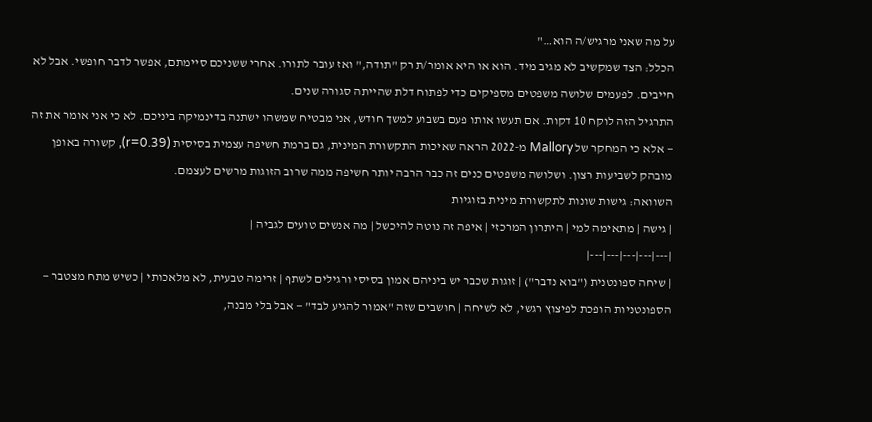על מה שאני מרגיש/ה הוא…"
הכלל: הצד שמקשיב לא מגיב מיד. הוא או היא אומר/ת רק "תודה," ואז עובר לתורו. אחרי ששניכם סיימתם, אפשר לדבר חופשי. אבל לא חייבים. לפעמים שלושה משפטים מספיקים כדי לפתוח דלת שהייתה סגורה שנים.
התרגיל הזה לוקח 10 דקות. אם תעשו אותו פעם בשבוע למשך חודש, אני מבטיח שמשהו ישתנה בדינמיקה ביניכם. לא כי אני אומר את זה — אלא כי המחקר של Mallory מ-2022 הראה שאיכות התקשורת המינית, גם ברמת חשיפה עצמית בסיסית (r=0.39), קשורה באופן מובהק לשביעות רצון. ושלושה משפטים כנים זה כבר הרבה יותר חשיפה ממה שרוב הזוגות מרשים לעצמם.
השוואה: גישות שונות לתקשורת מינית בזוגיות
| גישה | מתאימה למי | היתרון המרכזי | איפה זה נוטה להיכשל | מה אנשים טועים לגביה |
|---|---|---|---|---|
| שיחה ספונטנית ("בוא נדבר") | זוגות שכבר יש ביניהם אמון בסיסי ורגילים לשתף | זרימה טבעית, לא מלאכותי | כשיש מתח מצטבר — הספונטניות הופכת לפיצוץ רגשי, לא לשיחה | חושבים שזה "אמור להגיע לבד" — אבל בלי מבנה,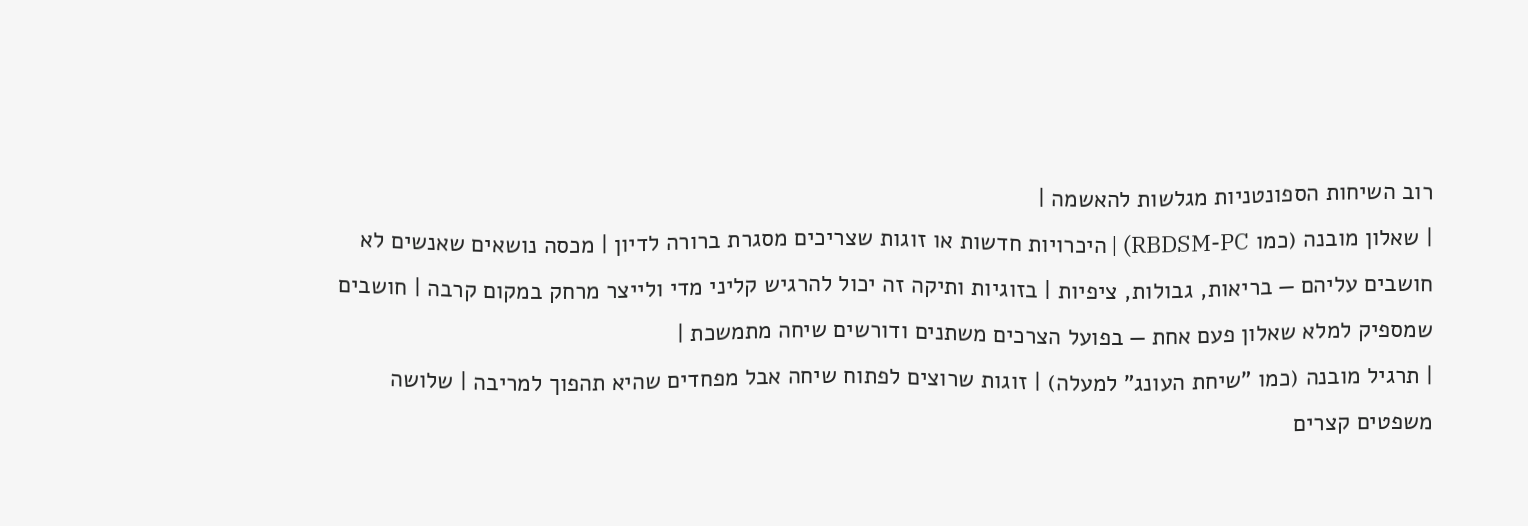רוב השיחות הספונטניות מגלשות להאשמה |
| שאלון מובנה (כמו RBDSM-PC) | היכרויות חדשות או זוגות שצריכים מסגרת ברורה לדיון | מכסה נושאים שאנשים לא חושבים עליהם — בריאות, גבולות, ציפיות | בזוגיות ותיקה זה יכול להרגיש קליני מדי ולייצר מרחק במקום קרבה | חושבים שמספיק למלא שאלון פעם אחת — בפועל הצרכים משתנים ודורשים שיחה מתמשכת |
| תרגיל מובנה (כמו "שיחת העונג" למעלה) | זוגות שרוצים לפתוח שיחה אבל מפחדים שהיא תהפוך למריבה | שלושה משפטים קצרים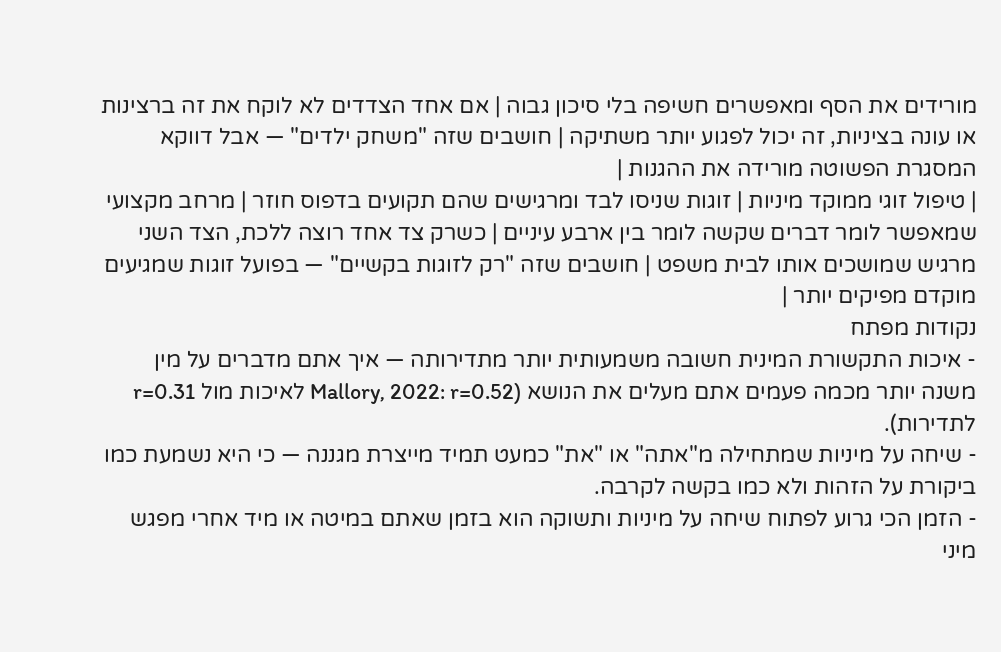מורידים את הסף ומאפשרים חשיפה בלי סיכון גבוה | אם אחד הצדדים לא לוקח את זה ברצינות או עונה בציניות, זה יכול לפגוע יותר משתיקה | חושבים שזה "משחק ילדים" — אבל דווקא המסגרת הפשוטה מורידה את ההגנות |
| טיפול זוגי ממוקד מיניות | זוגות שניסו לבד ומרגישים שהם תקועים בדפוס חוזר | מרחב מקצועי שמאפשר לומר דברים שקשה לומר בין ארבע עיניים | כשרק צד אחד רוצה ללכת, הצד השני מרגיש שמושכים אותו לבית משפט | חושבים שזה "רק לזוגות בקשיים" — בפועל זוגות שמגיעים מוקדם מפיקים יותר |
נקודות מפתח
- איכות התקשורת המינית חשובה משמעותית יותר מתדירותה — איך אתם מדברים על מין משנה יותר מכמה פעמים אתם מעלים את הנושא (Mallory, 2022: r=0.52 לאיכות מול r=0.31 לתדירות).
- שיחה על מיניות שמתחילה מ"אתה" או "את" כמעט תמיד מייצרת מגננה — כי היא נשמעת כמו ביקורת על הזהות ולא כמו בקשה לקרבה.
- הזמן הכי גרוע לפתוח שיחה על מיניות ותשוקה הוא בזמן שאתם במיטה או מיד אחרי מפגש מיני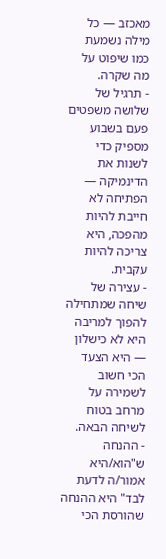מאכזב — כל מילה נשמעת כמו שיפוט על מה שקרה.
- תרגיל של שלושה משפטים פעם בשבוע מספיק כדי לשנות את הדינמיקה — הפתיחה לא חייבת להיות מהפכה, היא צריכה להיות עקבית.
- עצירה של שיחה שמתחילה להפוך למריבה היא לא כישלון — היא הצעד הכי חשוב לשמירה על מרחב בטוח לשיחה הבאה.
- ההנחה ש"הוא/היא אמור/ה לדעת לבד" היא ההנחה שהורסת הכי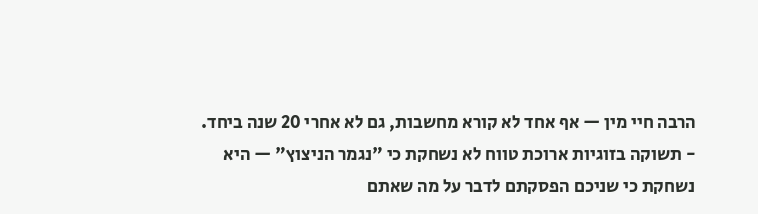הרבה חיי מין — אף אחד לא קורא מחשבות, גם לא אחרי 20 שנה ביחד.
- תשוקה בזוגיות ארוכת טווח לא נשחקת כי "נגמר הניצוץ" — היא נשחקת כי שניכם הפסקתם לדבר על מה שאתם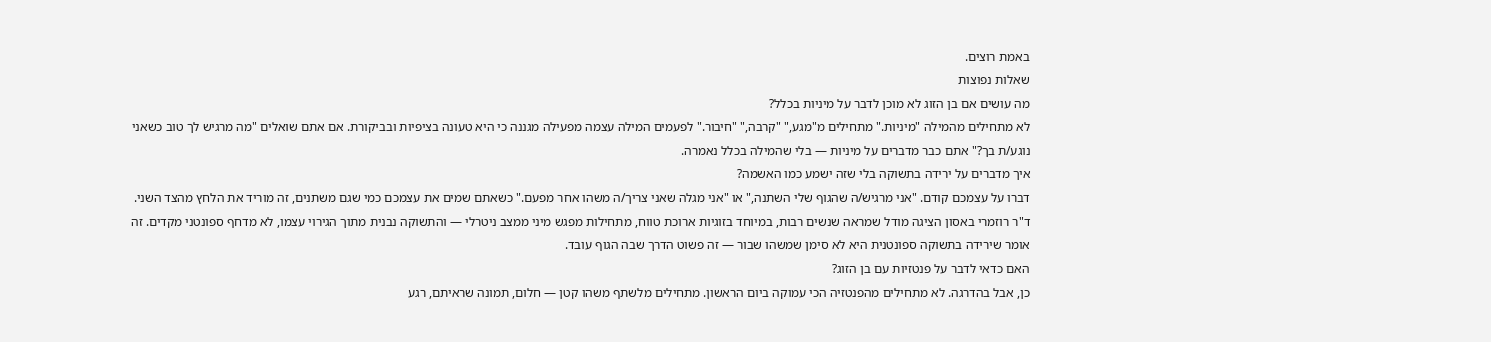באמת רוצים.
שאלות נפוצות
מה עושים אם בן הזוג לא מוכן לדבר על מיניות בכלל?
לא מתחילים מהמילה "מיניות." מתחילים מ"מגע," "קרבה," "חיבור." לפעמים המילה עצמה מפעילה מגננה כי היא טעונה בציפיות ובביקורת. אם אתם שואלים "מה מרגיש לך טוב כשאני נוגע/ת בך?" אתם כבר מדברים על מיניות — בלי שהמילה בכלל נאמרה.
איך מדברים על ירידה בתשוקה בלי שזה ישמע כמו האשמה?
דברו על עצמכם קודם. "אני מרגיש/ה שהגוף שלי השתנה," או "אני מגלה שאני צריך/ה משהו אחר מפעם." כשאתם שמים את עצמכם כמי שגם משתנים, זה מוריד את הלחץ מהצד השני. ד"ר רוזמרי באסון הציגה מודל שמראה שנשים רבות, במיוחד בזוגיות ארוכת טווח, מתחילות מפגש מיני ממצב ניטרלי — והתשוקה נבנית מתוך הגירוי עצמו, לא מדחף ספונטני מקדים. זה אומר שירידה בתשוקה ספונטנית היא לא סימן שמשהו שבור — זה פשוט הדרך שבה הגוף עובד.
האם כדאי לדבר על פנטזיות עם בן הזוג?
כן, אבל בהדרגה. לא מתחילים מהפנטזיה הכי עמוקה ביום הראשון. מתחילים מלשתף משהו קטן — חלום, תמונה שראיתם, רגע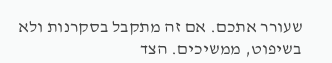שעורר אתכם. אם זה מתקבל בסקרנות ולא בשיפוט, ממשיכים. הצד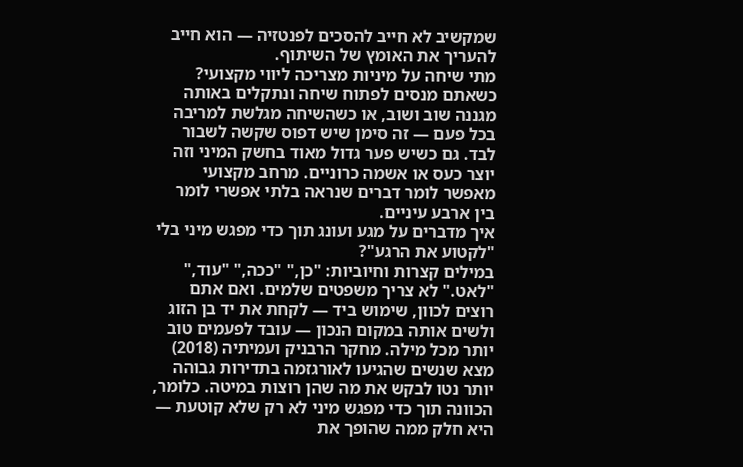שמקשיב לא חייב להסכים לפנטזיה — הוא חייב להעריך את האומץ של השיתוף.
מתי שיחה על מיניות מצריכה ליווי מקצועי?
כשאתם מנסים לפתוח שיחה ונתקלים באותה מגננה שוב ושוב, או כשהשיחה מגלשת למריבה בכל פעם — זה סימן שיש דפוס שקשה לשבור לבד. גם כשיש פער גדול מאוד בחשק המיני וזה יוצר כעס או אשמה כרוניים. מרחב מקצועי מאפשר לומר דברים שנראה בלתי אפשרי לומר בין ארבע עיניים.
איך מדברים על מגע ועונג תוך כדי מפגש מיני בלי "לקטוע את הרגע"?
במילים קצרות וחיוביות: "כן," "ככה," "עוד," "לאט." לא צריך משפטים שלמים. ואם אתם רוצים לכוון, שימוש ביד — לקחת את יד בן הזוג ולשים אותה במקום הנכון — עובד לפעמים טוב יותר מכל מילה. מחקר הרבניק ועמיתיה (2018) מצא שנשים שהגיעו לאורגזמה בתדירות גבוהה יותר נטו לבקש את מה שהן רוצות במיטה. כלומר, הכוונה תוך כדי מפגש מיני לא רק שלא קוטעת — היא חלק ממה שהופך את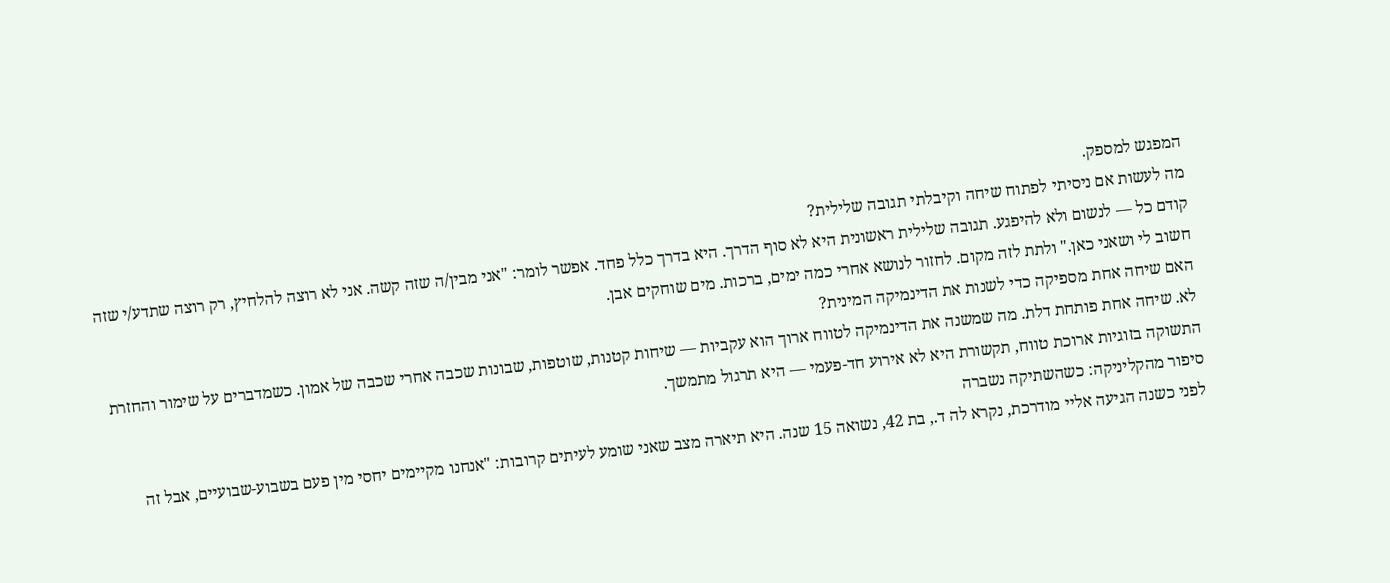המפגש למספק.
מה לעשות אם ניסיתי לפתוח שיחה וקיבלתי תגובה שלילית?
קודם כל — לנשום ולא להיפגע. תגובה שלילית ראשונית היא לא סוף הדרך. היא בדרך כלל פחד. אפשר לומר: "אני מבין/ה שזה קשה. אני לא רוצה להלחיץ, רק רוצה שתדע/י שזה חשוב לי ושאני כאן." ולתת לזה מקום. לחזור לנושא אחרי כמה ימים, ברכות. מים שוחקים אבן.
האם שיחה אחת מספיקה כדי לשנות את הדינמיקה המינית?
לא. שיחה אחת פותחת דלת. מה שמשנה את הדינמיקה לטווח ארוך הוא עקביות — שיחות קטנות, שוטפות, שבונות שכבה אחרי שכבה של אמון. כשמדברים על שימור והחזרת התשוקה בזוגיות ארוכת טווח, תקשורת היא לא אירוע חד-פעמי — היא תרגול מתמשך.
סיפור מהקליניקה: כשהשתיקה נשברה
לפני כשנה הגיעה אליי מודרכת, נקרא לה ד., בת 42, נשואה 15 שנה. היא תיארה מצב שאני שומע לעיתים קרובות: "אנחנו מקיימים יחסי מין פעם בשבוע-שבועיים, אבל זה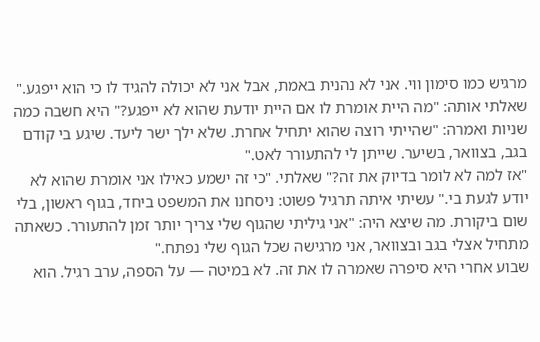מרגיש כמו סימון ווי. אני לא נהנית באמת, אבל אני לא יכולה להגיד לו כי הוא ייפגע."
שאלתי אותה: "מה היית אומרת לו אם היית יודעת שהוא לא ייפגע?" היא חשבה כמה שניות ואמרה: "שהייתי רוצה שהוא יתחיל אחרת. שלא ילך ישר ליעד. שיגע בי קודם בגב, בצוואר, בשיער. שייתן לי להתעורר לאט."
"אז למה לא לומר בדיוק את זה?" שאלתי. "כי זה ישמע כאילו אני אומרת שהוא לא יודע לגעת בי." עשיתי איתה תרגיל פשוט: ניסחנו את המשפט ביחד, בגוף ראשון, בלי שום ביקורת. מה שיצא היה: "אני גיליתי שהגוף שלי צריך יותר זמן להתעורר. כשאתה מתחיל אצלי בגב ובצוואר, אני מרגישה שכל הגוף שלי נפתח."
שבוע אחרי היא סיפרה שאמרה לו את זה. לא במיטה — על הספה, ערב רגיל. הוא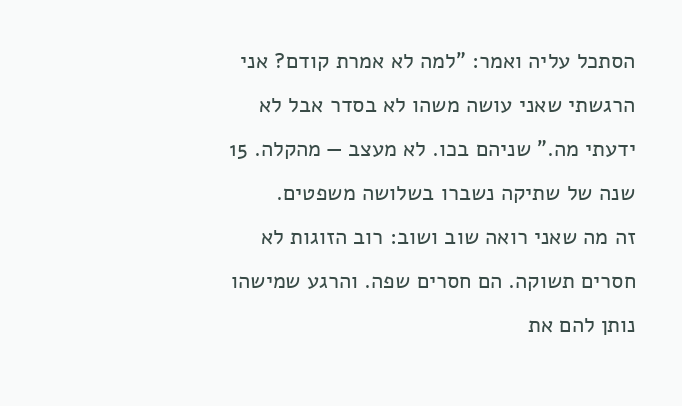הסתכל עליה ואמר: "למה לא אמרת קודם? אני הרגשתי שאני עושה משהו לא בסדר אבל לא ידעתי מה." שניהם בכו. לא מעצב — מהקלה. 15 שנה של שתיקה נשברו בשלושה משפטים.
זה מה שאני רואה שוב ושוב: רוב הזוגות לא חסרים תשוקה. הם חסרים שפה. והרגע שמישהו נותן להם את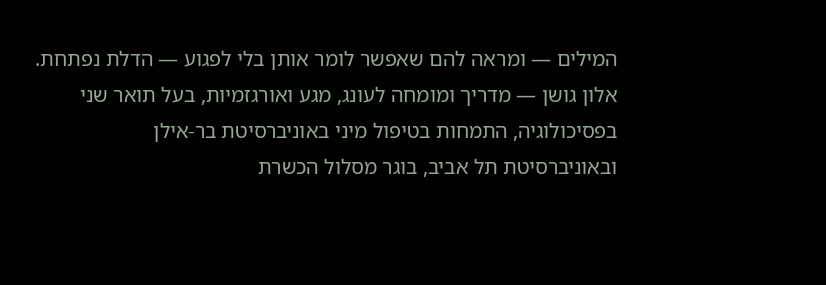המילים — ומראה להם שאפשר לומר אותן בלי לפגוע — הדלת נפתחת.
אלון גושן — מדריך ומומחה לעונג, מגע ואורגזמיות, בעל תואר שני בפסיכולוגיה, התמחות בטיפול מיני באוניברסיטת בר-אילן ובאוניברסיטת תל אביב, בוגר מסלול הכשרת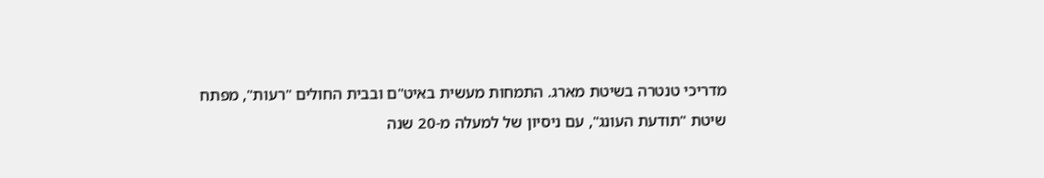מדריכי טנטרה בשיטת מארג. התמחות מעשית באיט"ם ובבית החולים "רעות", מפתח שיטת "תודעת העונג", עם ניסיון של למעלה מ-20 שנה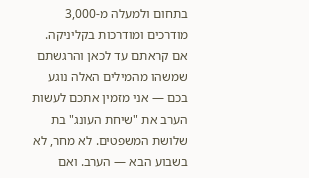בתחום ולמעלה מ-3,000 מודרכים ומודרכות בקליניקה.
אם קראתם עד לכאן והרגשתם שמשהו מהמילים האלה נוגע בכם — אני מזמין אתכם לעשות הערב את "שיחת העונג" בת שלושת המשפטים. לא מחר, לא בשבוע הבא — הערב. ואם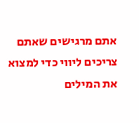אתם מרגישים שאתם צריכים ליווי כדי למצוא את המילים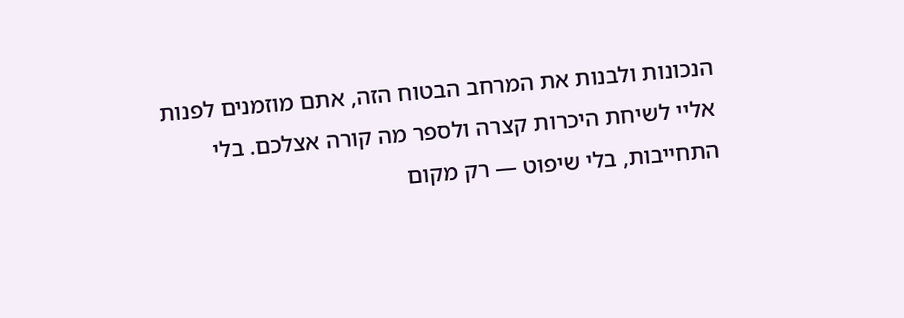הנכונות ולבנות את המרחב הבטוח הזה, אתם מוזמנים לפנות אליי לשיחת היכרות קצרה ולספר מה קורה אצלכם. בלי התחייבות, בלי שיפוט — רק מקום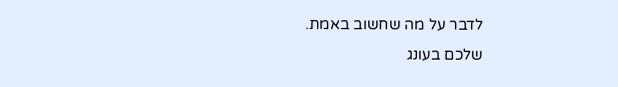לדבר על מה שחשוב באמת.
שלכם בעונג